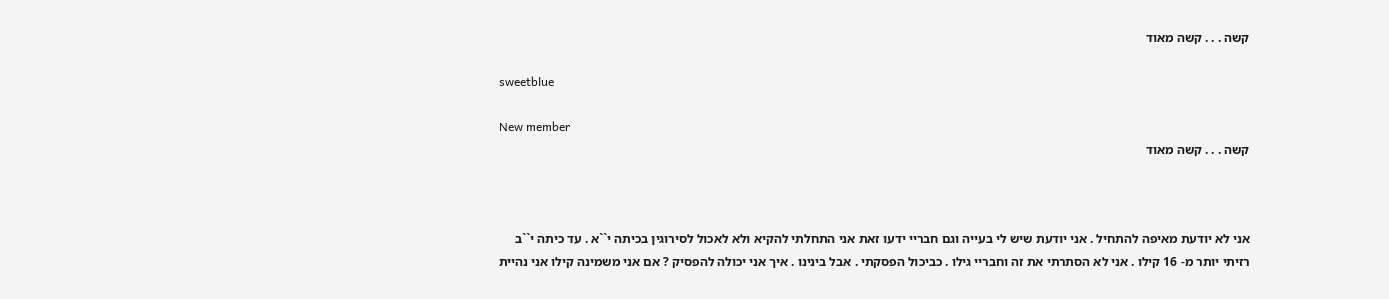קשה . . . קשה מאוד

sweetblue

New member
קשה . . . קשה מאוד



אני לא יודעת מאיפה להתחיל . אני יודעת שיש לי בעייה וגם חבריי ידעו זאת אני התחלתי להקיא ולא לאכול לסירוגין בכיתה י``א . עד כיתה י``ב רזיתי יותר מ- 16 קילו . אני לא הסתרתי את זה וחבריי גילו . כביכול הפסקתי . אבל בינינו . איך אני יכולה להפסיק ? אם אני משמינה קילו אני נהיית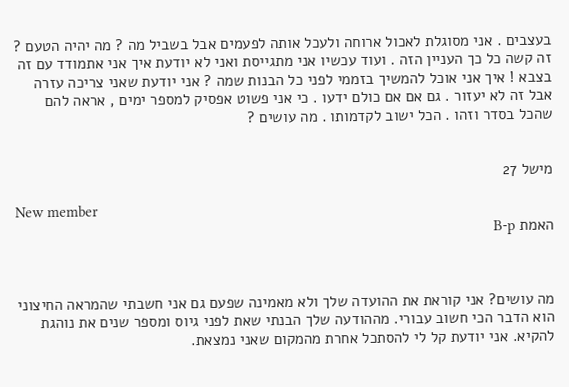בעצבים . אני מסוגלת לאכול ארוחה ולעכל אותה לפעמים אבל בשביל מה ? מה יהיה הטעם ? זה קשה כל כך העניין הזה . ועוד עכשיו אני מתגייסת ואני לא יודעת איך אני אתמודד עם זה בצבא ! איך אני אוכל להמשיך בזממי לפני כל הבנות שמה ? אני יודעת שאני צריכה עזרה אבל זה לא יעזור . גם אם אם כולם ידעו . כי אני פשוט אפסיק למספר ימים , אראה להם שהכל בסדר וזהו . הכל ישוב לקדמותו . מה עושים ?


מישל 27

New member
האמת B-p



מה עושים? אני קוראת את ההועדה שלך ולא מאמינה שפעם גם אני חשבתי שהמראה החיצוני הוא הדבר הכי חשוב עבורי. מההודעה שלך הבנתי שאת לפני גיוס ומספר שנים את נוהגת להקיא. אני יודעת קל לי להסתכל אחרת מהמקום שאני נמצאת.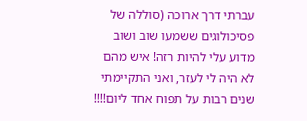עברתי דרך ארוכה (סוללה של פסיכולוגים ששמעו שוב ושוב מדוע עלי להיות רזה! איש מהם לא היה לי לעזר, ואני התקיימתי שנים רבות על תפוח אחד ליום!!!!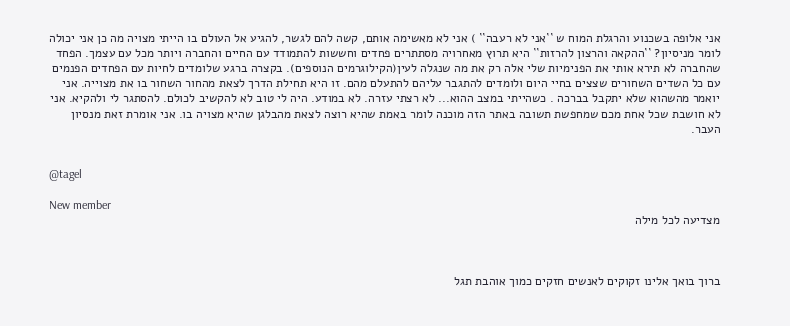אני אלופה בשכנוע והרגלת המוח ש ``אני לא רעבה`` ) אני לא מאשימה אותם, קשה להם לגשר, להגיע אל העולם בו הייתי מצויה מה כן אני יכולה לומר מניסיון? ``ההקאה והרצון להרזות`` היא תרוץ מאחרויה מסתתרים פחדים וחששות להתמודד עם החיים והחברה ויותר מכל עם עצמך. הפחד שהחברה לא תירא אותי את הפנימיות שלי אלה רק את מה שנגלה לעין(הקילוגרמים הנוספים). בקצרה ברגע שלומדים לחיות עם הפחדים הפנמים עם כל השדים השחורים שצצים בחיי היום ולומדים להתגבר עליהם להתעלם מהם. זו היא תחילת הדרך לצאת מהחור השחור בו את מצוייה. אני יואמר מהשהוא שלא יתקבל בברכה . כשהייתי במצב ההוא... לא רצתי עזרה. לא במודע. היה לי טוב לא להקשיב לכולם. להסתגר לי ולהקיא. אני לא חושבת שכל אחת מכם שמחפשת תשובה באתר הזה מוכנה לומר באמת שהיא רוצה לצאת מהבלגן שהיא מצויה בו. אני אומרת זאת מנסיון העבר.


@tagel

New member
מצדיעה לכל מילה



ברוך בואך אלינו זקוקים לאנשים חזקים כמוך אוהבת תגל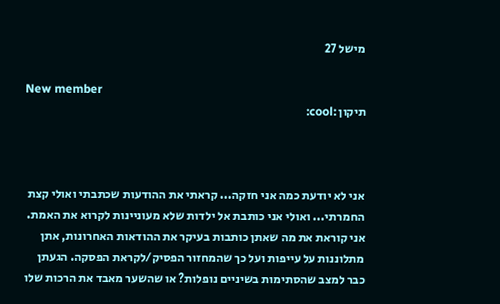מישל 27

New member
תיקון :cool:



אני לא יודעת כמה אני חזקה... קראתי את ההודעות שכתבתי ואולי קצת החמרתי... ואולי אני כותבת אל ילדות שלא מעוניינות לקרוא את האמת. אני קוראת את מה שאתן כותבות בעיקר את ההודאות האחרונות, אתן מתלוננות על עייפות ועל כך שהמחזור הפסיק/לקראת הפסקה. הגעתן כבר למצב שהסתימות בשיניים נופלות? או שהשער מאבד את הרכות שלו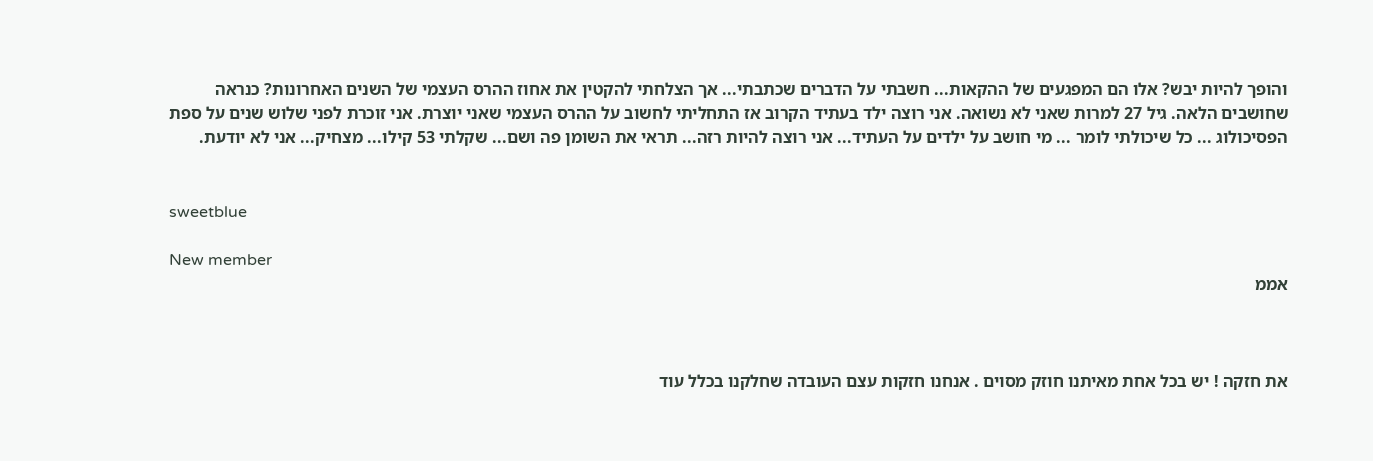והופך להיות יבש? אלו הם המפגעים של ההקאות... חשבתי על הדברים שכתבתי... אך הצלחתי להקטין את אחוז ההרס העצמי של השנים האחרונות? כנראה שחושבים הלאה. גיל 27 למרות שאני לא נשואה. אני רוצה ילד בעתיד הקרוב אז התחליתי לחשוב על ההרס העצמי שאני יוצרת. אני זוכרת לפני שלוש שנים על ספת הפסיכולוג ... כל שיכולתי לומר ... מי חושב על ילדים על העתיד... אני רוצה להיות רזה... תראי את השומן פה ושם... שקלתי 53 קילו... מצחיק... אני לא יודעת.


sweetblue

New member
אממ



את חזקה ! יש בכל אחת מאיתנו חוזק מסוים . אנחנו חזקות עצם העובדה שחלקנו בכלל עוד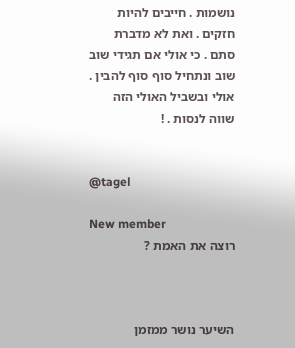נושמות . חייבים להיות חזקים . ואת לא מדברת סתם . כי אולי אם תגידי שוב שוב ונתחיל סוף סוף להבין . אולי ובשביל האולי הזה שווה לנסות . !


@tagel

New member
רוצה את האמת ?



השיער נושר ממזמן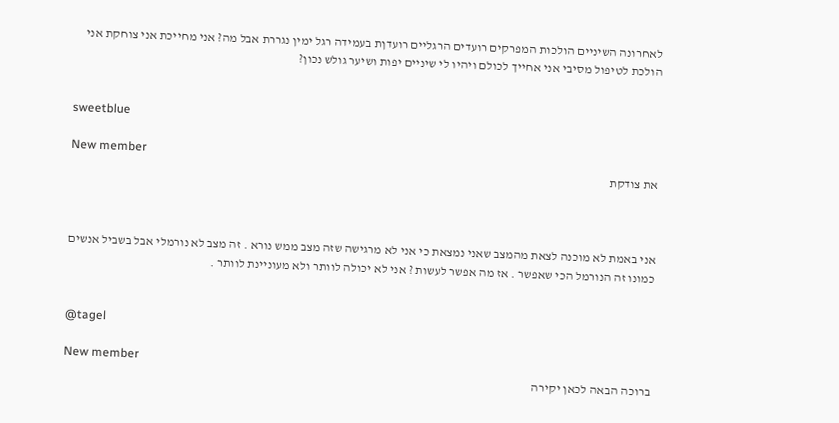לאחרונה השיניים הולכות המפרקים רועדים הרגליים רועדןת בעמידה רגל ימין נגררת אבל מה? אני מחייכת אני צוחקת אני הולכת לטיפול מסיבי אני אחייך לכולם ויהיו לי שיניים יפות ושיער גולש נכון?


sweetblue

New member
את צודקת



אני באמת לא מוכנה לצאת מהמצב שאני נמצאת כי אני לא מרגישה שזה מצב ממש נורא . זה מצב לא נורמלי אבל בשביל אנשים כמונו זה הנורמל הכי שאפשר . אז מה אפשר לעשות ? אני לא יכולה לוותר ולא מעוניינת לוותר .


@tagel

New member
ברוכה הבאה לכאן יקירה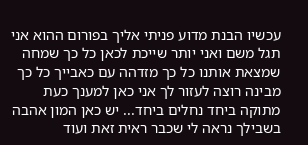עכשיו הבנת מדוע פניתי אליך בפורום ההוא אני תגל משם ואני יותר שייכת לכאן כל כך שמחה שמצאת אותנו כל כך מזדהה עם כאבייך כל כך מבינה רוצה לעזור לך אני כאן למענך כעת מתוקה ביחד נחלים ביחד... יש כאן המון אהבה בשבילך נראה לי שכבר ראית זאת ועוד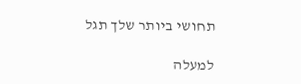תחושי ביותר שלך תגל

למעלה